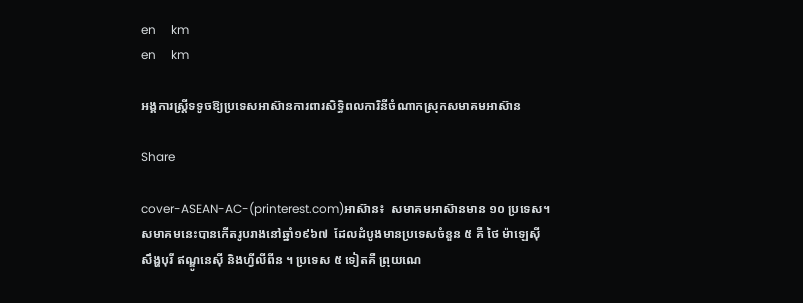en     km
en     km

អង្គការស្ត្រីទទូចឱ្យប្រទេសអាស៊ានការពារសិទ្ធិពលការិនីចំណាកស្រុកសមាគមអាស៊ាន

Share

cover-ASEAN-AC-(printerest.com)អាស៊ាន៖  សមាគមអាស៊ានមាន ១០ ប្រទេស។ សមាគមនេះបានកើតរូបរាងនៅឆ្នាំ១៩៦៧  ដែលដំបូងមានប្រទេសចំនួន ៥ គឺ ថៃ ម៉ាឡេស៊ី សឹង្ហបុរី ឥណ្ឌូនេស៊ី និងហ្វីលីពីន ។ ប្រទេស ៥ ទៀតគឺ ព្រុយណេ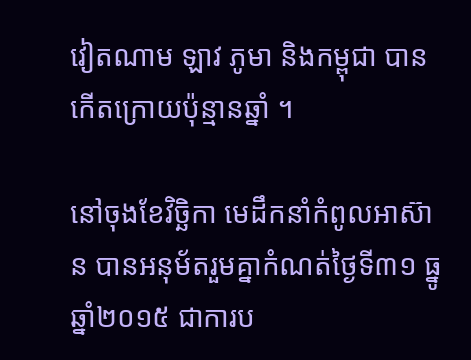វៀតណាម ឡាវ ភូមា និងកម្ពុជា បានកើតក្រោយប៉ុន្មានឆ្នាំ ។

នៅចុងខែវិច្ឆិកា មេដឹកនាំកំពូលអាស៊ាន បានអនុម័តរួមគ្នាកំណត់ថ្ងៃទី៣១ ធ្នូ ឆ្នាំ២០១៥ ជាការប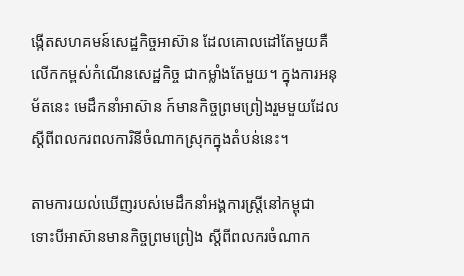ង្កើតសហគមន៍សេដ្ឋកិច្ចអាស៊ាន ដែលគោលដៅតែមួយគឺ លើកកម្ពស់កំណើនសេដ្ឋកិច្ច ជាកម្លាំងតែមួយ។ ក្នុងការអនុម័តនេះ មេដឹកនាំអាស៊ាន ក៍មានកិច្ចព្រមព្រៀងរួមមួយដែលស្ដីពីពលករពលការិនីចំណាកស្រុកក្នុងតំបន់នេះ។

តាមការយល់ឃើញរបស់មេដឹកនាំអង្គការស្ត្រីនៅកម្ពុជា ទោះបីអាស៊ានមានកិច្ចព្រមព្រៀង ស្ដីពីពលករចំណាក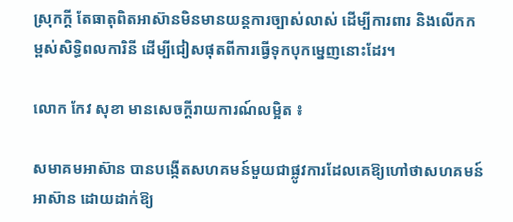ស្រុកក្ដី តែធាតុពិតអាស៊ានមិនមានយន្តការច្បាស់លាស់ ដើម្បីការពារ និងលើកកម្ពស់សិទ្ធិពលការិនី ដើម្បីជៀសផុតពីការធ្វើទុកបុកម្នេញនោះដែរ។

លោក កែវ សុខា មានសេចក្ដីរាយការណ៍លម្អិត ៖

សមាគមអាស៊ាន បានបង្កើតសហគមន៍មួយជាផ្លូវការដែលគេឱ្យហៅថាសហគមន៍អាស៊ាន ដោយដាក់ឱ្យ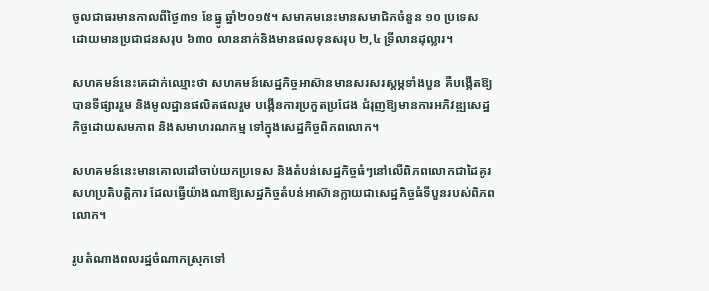ចូលជាធរមានកាលពីថ្ងៃ៣១ ខែធ្នូ ឆ្នាំ២០១៥។ សមាគមនេះមានសមាជិកចំនួន ១០ ប្រទេស ដោយមានប្រជាជនសរុប ៦៣០ លាននាក់និងមានផលទុនសរុប ២,៤ ទ្រីលានដុល្លារ។

សហគមន៍នេះគេដាក់ឈ្មោះថា សហគមន៍សេដ្ឋកិច្ចអាស៊ានមានសរសរស្ដម្ភទាំងបួន គឺបង្កើតឱ្យបានទីផ្សាររួម និងមូលដ្ឋានផលិតផលរួម បង្កើនការប្រកួតប្រជែង ជំរុញឱ្យមានការអភិវឌ្ឍសេដ្ឋកិច្ចដោយសមភាព និងសមាហរណកម្ម ទៅក្នុងសេដ្ឋកិច្ចពិភពលោក។

សហគមន៍នេះមានគោលដៅចាប់យកប្រទេស និងតំបន់សេដ្ឋកិច្ចធំៗនៅលើពិភពលោកជាដៃគូរសហប្រតិបត្តិការ ដែលធ្វើយ៉ាងណាឱ្យសេដ្ឋកិច្ចតំបន់អាស៊ានក្លាយជាសេដ្ឋកិច្ចធំទីបួនរបស់ពិភពលោក។

រូបតំណាងពលរដ្ឋចំណាកស្រុកទៅ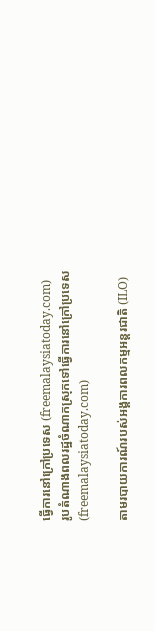ធ្វើការនៅក្រៅប្រទេស (freemalaysiatoday.com)
រូបតំណាងពលរដ្ឋចំណាកស្រុកទៅធ្វើការនៅក្រៅប្រទេស (freemalaysiatoday.com)

តាមរបាយការណ៍របស់អង្គការពលកម្មអន្តរជាតិ (ILO)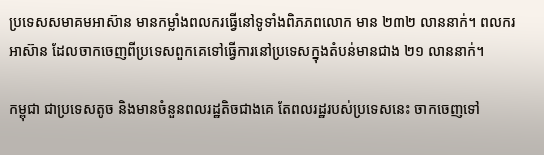ប្រទេសសមាគមអាស៊ាន មានកម្លាំងពលករធ្វើនៅទូទាំងពិភភពលោក មាន ២៣២ លាននាក់។ ពលករអាស៊ាន ដែលចាកចេញពីប្រទេសពួកគេទៅធ្វើការនៅប្រទេសក្នុងតំបន់មានជាង ២១ លាននាក់។

កម្ពុជា ជាប្រទេសតូច និងមានចំនួនពលរដ្ឋតិចជាងគេ តែពលរដ្ឋរបស់ប្រទេសនេះ ចាកចេញទៅ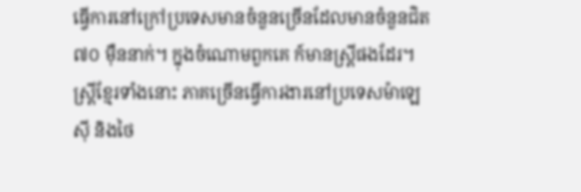ធ្វើការនៅក្រៅប្រទេសមានចំនួនច្រើនដែលមានចំនួនជិត ៧០ ម៉ឺននាក់។ ក្នុងចំណោមពួកគេ ក៍មានស្ត្រីផងដែរ។ ស្ត្រីខ្មែរទាំងនោះ ភាគច្រើនធ្វើការងារនៅប្រទេសម៉ាឡេស៊ី និងថៃ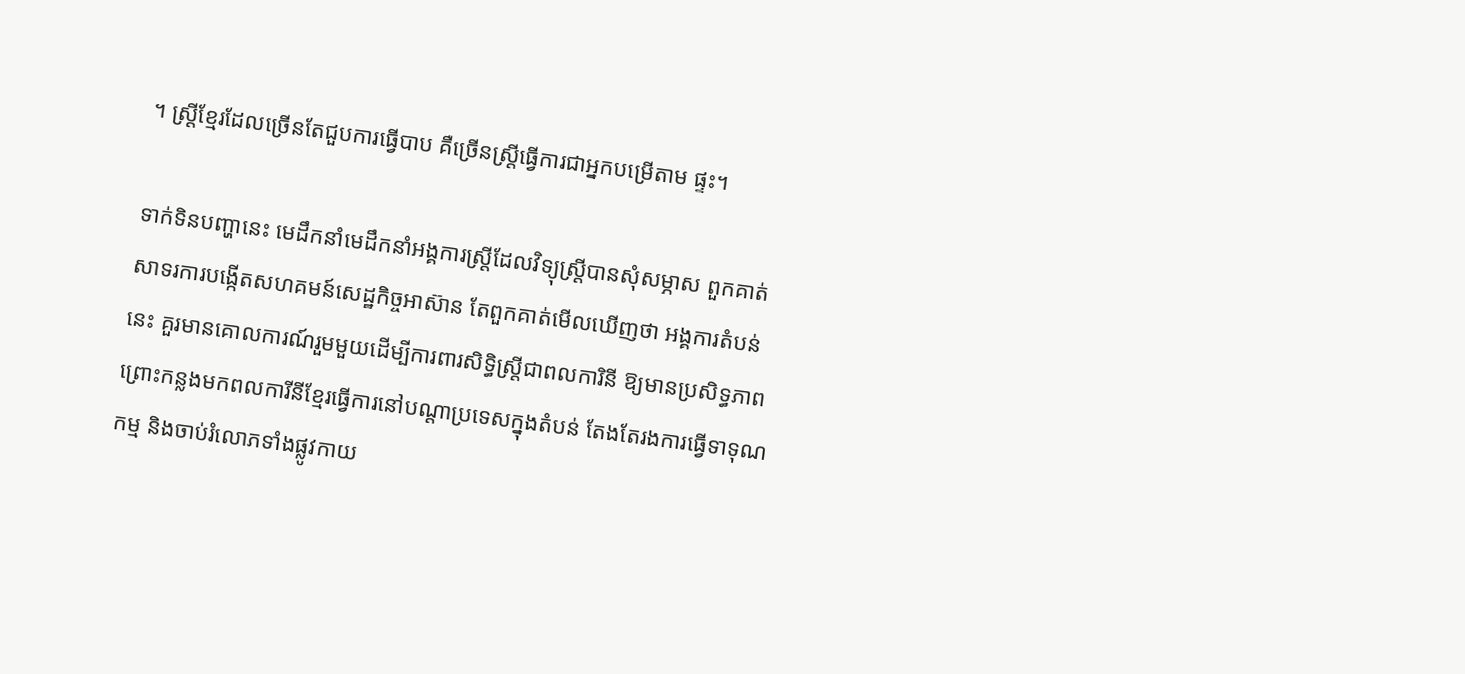។ ស្ត្រីខ្មែរដែលច្រើនតែជួបការធ្វើបាប គឺច្រើនស្ត្រីធ្វើការជាអ្នកបម្រើតាម ផ្ទះ។

ទាក់ទិនបញ្ហានេះ មេដឹកនាំមេដឹកនាំអង្គការស្ត្រីដែលវិទ្យុស្ត្រីបានសុំសម្ភាស ពួកគាត់សាទរការបង្កើតសហគមន៍សេដ្ឋកិច្ចអាស៊ាន តែពួកគាត់មើលឃើញថា អង្គការតំបន់នេះ គួរមានគោលការណ៍រួមមួយដើម្បីការពារសិទ្ធិស្ត្រីជាពលការិនី ឱ្យមានប្រសិទ្ធភាព ព្រោះកន្លងមកពលការីនីខ្មែរធ្វើការនៅបណ្ដាប្រទេសក្នុងតំបន់ តែងតែរងការធ្វើទាទុណកម្ម និងចាប់រំលោភទាំងផ្លូវកាយ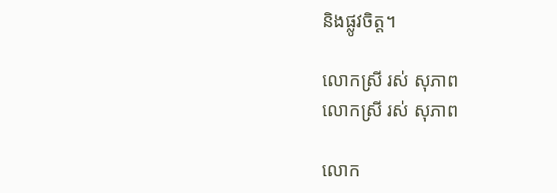និងផ្លូវចិត្ត។

លោកស្រី រស់ សុភាព
លោកស្រី រស់ សុភាព

លោក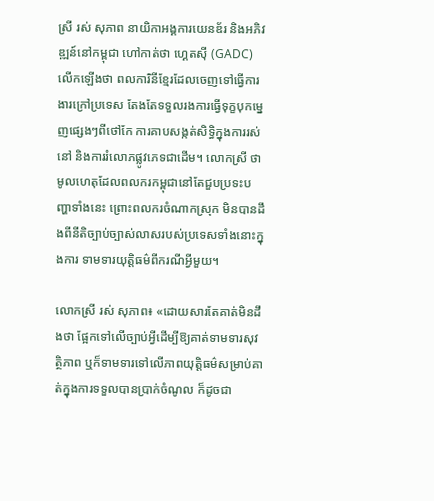ស្រី រស់ សុភាព នាយិកាអង្គការយេនឌ័រ និងអភិវឌ្ឍន៍នៅកម្ពុជា ហៅកាត់ថា ហ្គេតស៊ី (GADC) លើកឡើងថា ពលការិនីខ្មែរដែលចេញទៅធ្វើការងារក្រៅប្រទេស តែងតែទទួលរងការធ្វើទុក្ខបុកម្នេញផ្សេងៗពីថៅកែ ការគាបសង្កត់សិទ្ធិក្នុងការរស់នៅ និងការរំលោភផ្លូវភេទជាដើម។ លោកស្រី ថា មូលហេតុដែលពលករកម្ពុជានៅតែជួបប្រទះបញ្ហាទាំងនេះ ព្រោះពលករចំណាកស្រុក មិនបានដឹងពីនីតិច្បាប់ច្បាស់លាសរបស់ប្រទេសទាំងនោះក្នុងការ ទាមទារយុត្តិធម៌ពីករណីអ្វីមួយ។

លោកស្រី រស់ សុភាព៖ «ដោយសារតែគាត់មិនដឹងថា ផ្អែកទៅលើច្បាប់អ្វីដើម្បីឱ្យគាត់ទាមទារសុវត្ថិភាព ឬក៏ទាមទារទៅលើភាពយុត្តិធម៌សម្រាប់គាត់ក្នុងការទទួលបានប្រាក់ចំណូល ក៏ដូចជា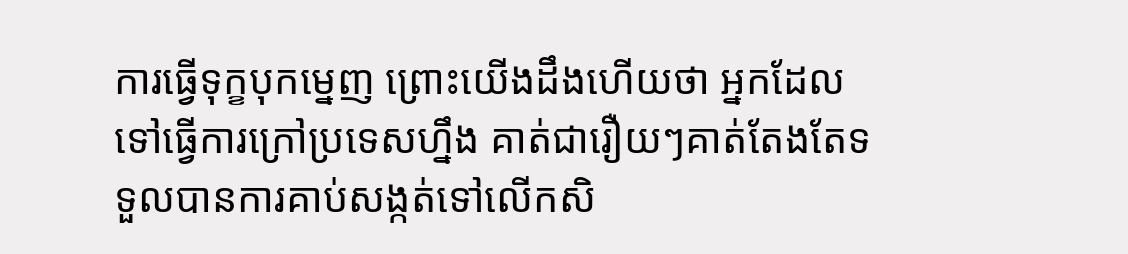ការធ្វើទុក្ខបុកម្នេញ ព្រោះយើងដឹងហើយថា អ្នកដែលទៅធ្វើការក្រៅប្រទេសហ្នឹង គាត់ជារឿយៗគាត់តែងតែទទួលបានការគាប់សង្កត់ទៅលើកសិ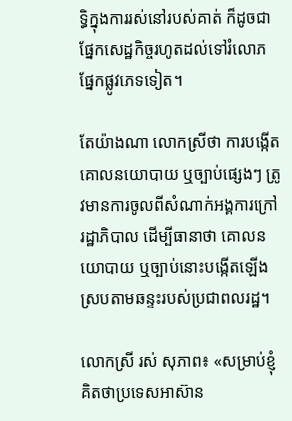ទ្ធិក្នុងការរស់នៅរបស់គាត់ ក៏ដូចជាផ្នែកសេដ្ឋកិច្ចរហូតដល់ទៅរំលោភផ្នែកផ្លូវភេទទៀត។

តែយ៉ាងណា លោកស្រីថា ការបង្កើតគោលនយោបាយ ឬច្បាប់ផ្សេងៗ ត្រូវមានការចូលពីសំណាក់អង្គការក្រៅរដ្ឋាភិបាល ដើម្បីធានាថា គោលនយោបាយ ឬច្បាប់នោះបង្កើតឡើងស្របតាមឆន្ទះរបស់ប្រជាពលរដ្ឋ។

លោកស្រី រស់ សុភាព៖ «សម្រាប់ខ្ញុំគិតថាប្រទេសអាស៊ាន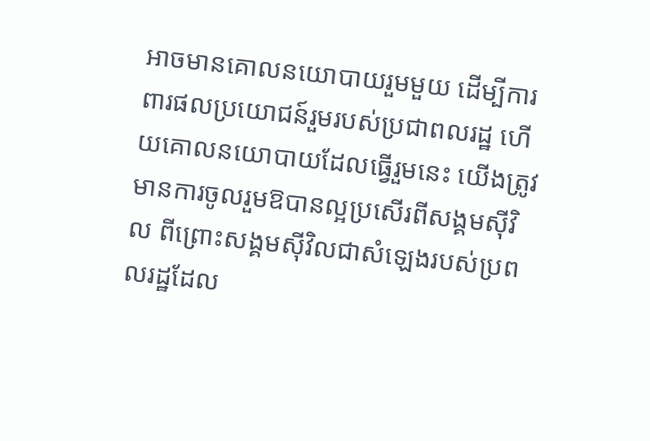អាចមានគោលនយោបាយរួមមួយ ដើម្បីការពារផលប្រយោជន៍រួមរបស់ប្រជាពលរដ្ឋ ហើយគោលនយោបាយដែលធ្វើរួមនេះ យើងត្រូវមានការចូលរួមឱបានល្អប្រសើរពីសង្គមស៊ីវិល ពីព្រោះសង្គមស៊ីវិលជាសំឡេងរបស់ប្រពលរដ្ឋដែល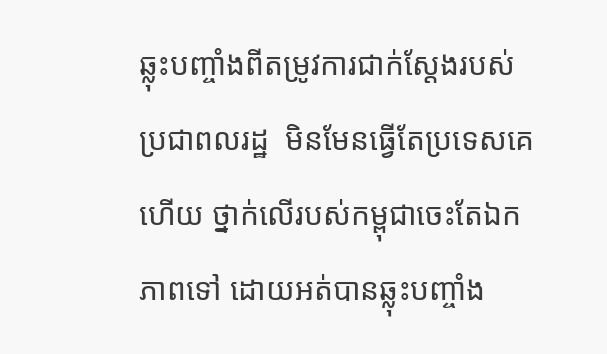ឆ្លុះបញ្ចាំងពីតម្រូវការជាក់ស្តែងរបស់ប្រជាពលរដ្ឋ  មិនមែនធ្វើតែប្រទេសគេហើយ ថ្នាក់លើរបស់កម្ពុជាចេះតែឯកភាពទៅ ដោយអត់បានឆ្លុះបញ្ចាំង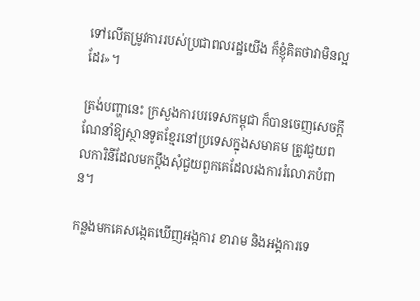ទៅលើតម្រូវការរបស់ប្រជាពលរដ្ឋយើង ក៏ខ្ញុំគិតថាវាមិនល្អដែរ»។

ត្រង់បញ្ហានេះ ក្រសួងការបរទេសកម្ពុជា ក៏បានចេញសេចក្ដីណែនាំឱ្យស្ថានទូតខ្មែរនៅប្រទេសក្នុងសមាគម ត្រូវជួយពលការិនីដែលមកប្ដឹងសុំជួយពួកគេដែលរងការរំលោភបំពាន។

កន្លងមកគេសង្កេតឃើញអង្កការ ខារាម និងអង្គការទេ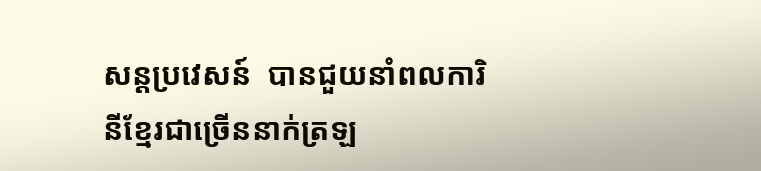សន្តប្រវេសន៍  បានជួយនាំពលការិនីខ្មែរជាច្រើននាក់ត្រឡ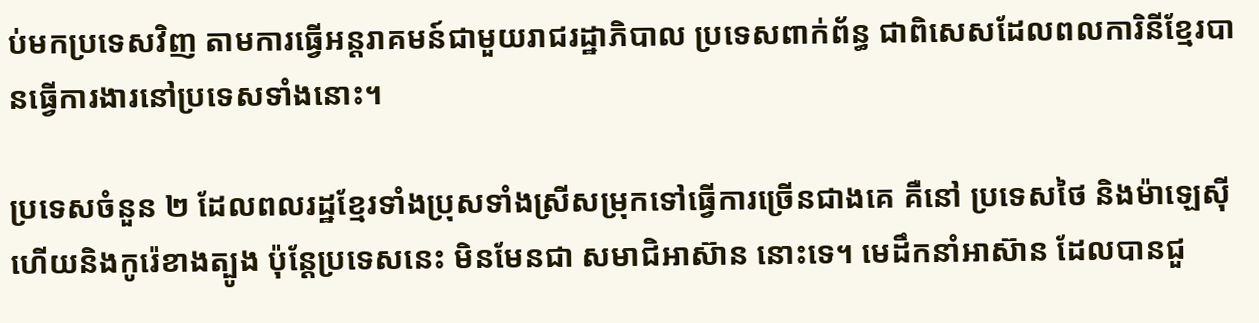ប់មកប្រទេសវិញ តាមការធ្វើអន្តរាគមន៍ជាមួយរាជរដ្ឋាភិបាល ប្រទេសពាក់ព័ន្ធ ជាពិសេសដែលពលការិនីខ្មែរបានធ្វើការងារនៅប្រទេសទាំងនោះ។

ប្រទេសចំនួន ២ ដែលពលរដ្ឋខ្មែរទាំងប្រុសទាំងស្រីសម្រុកទៅធ្វើការច្រើនជាងគេ គឺនៅ ប្រទេសថៃ និងម៉ាឡេស៊ី ហើយនិងកូរ៉េខាងត្បូង ប៉ុន្តែប្រទេសនេះ មិនមែនជា សមាជិអាស៊ាន នោះទេ។ មេដឹកនាំអាស៊ាន ដែលបានជួ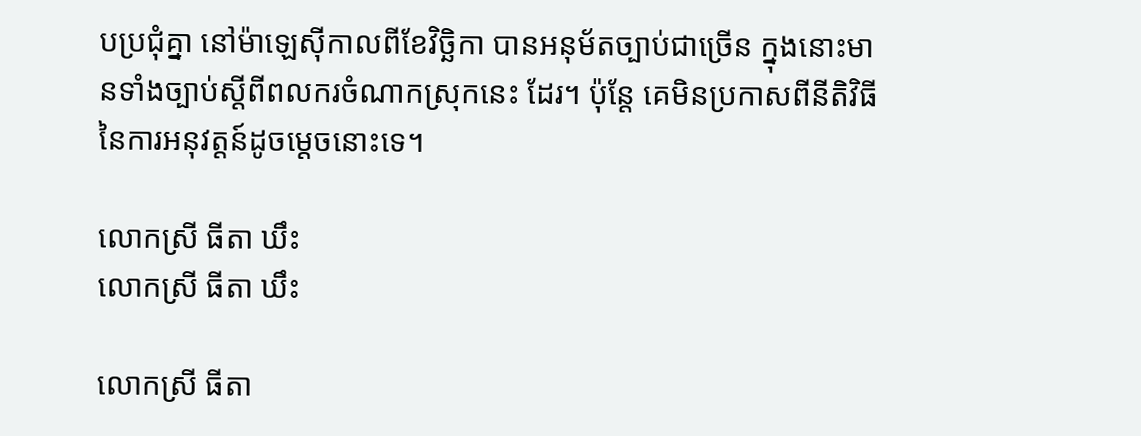បប្រជុំគ្នា នៅម៉ាឡេស៊ីកាលពីខែវិចិ្ឆកា បានអនុម័តច្បាប់ជាច្រើន ក្នុងនោះមានទាំងច្បាប់ស្ដីពីពលករចំណាកស្រុកនេះ ដែរ។ ប៉ុន្តែ គេមិនប្រកាសពីនីតិវិធីនៃការអនុវត្តន៍ដូចម្ដេចនោះទេ។

លោកស្រី ធីតា ឃឹះ
លោកស្រី ធីតា ឃឹះ

លោកស្រី ធីតា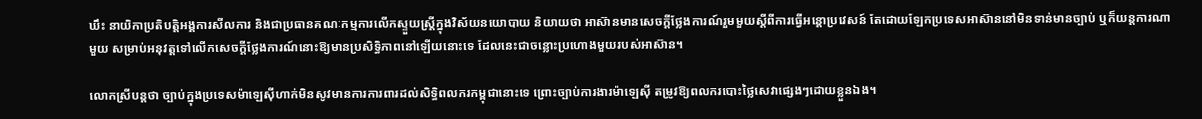ឃឹះ នាយិកាប្រតិបត្តិអង្គការសីលការ និងជាប្រធានគណៈកម្មការលើកស្ទួយស្ត្រីក្នុងវិស័យនយោបាយ និយាយថា អាស៊ានមានសេចក្តីថ្លែងការណ៍រួមមួយស្តីពីការធ្វើអន្តោប្រវេសន៍ តែដោយឡែកប្រទេសអាស៊ាននៅមិនទាន់មានច្បាប់ ឬក៏យន្តការណាមួយ សម្រាប់អនុវត្តទៅលើកសេចក្តីថ្លែងការណ៍នោះឱ្យមានប្រសិទ្ធិភាពនៅឡើយនោះទេ ដែលនេះជាចន្លោះប្រហោងមួយរបស់អាស៊ាន។

លោកស្រីបន្តថា ច្បាប់ក្នុងប្រទេសម៉ាឡេស៊ីហាក់មិនសូវមានការការពារដល់សិទ្ធិពលករកម្ពុជានោះទេ ព្រោះច្បាប់ការងារម៉ាឡេស៊ី តម្រូវឱ្យពលករបោះថ្លៃសេវាផ្សេងៗដោយខ្លួនឯង។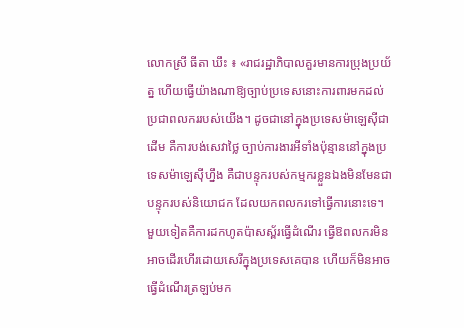លោកស្រី ធីតា ឃឹះ ៖ «រាជរដ្ឋាភិបាលគួរមានការប្រុងប្រយ័ត្ន ហើយធ្វើយ៉ាងណាឱ្យច្បាប់ប្រទេសនោះការពារមកដល់ប្រជាពលកររបស់យើង។ ដូចជានៅក្នុងប្រទេសម៉ាឡេស៊ីជាដើម គឺការបង់សេវាថ្លៃ ច្បាប់ការងារអីទាំងប៉ុន្មាននៅក្នុងប្រទេសម៉ាឡេស៊ីហ្នឹង គឺជាបន្ទុករបស់កម្មករខ្លួនឯងមិនមែនជាបន្ទុករបស់និយោជក ដែលយកពលករទៅធ្វើការនោះទេ។ មួយទៀតគឺការដកហូតប៉ាសស្ព័រធ្វើដំណើរ ធ្វើឱពលករមិនអាចដើរហើរដោយសេរីក្នុងប្រទេសគេបាន ហើយក៏មិនអាចធ្វើដំណើរត្រឡប់មក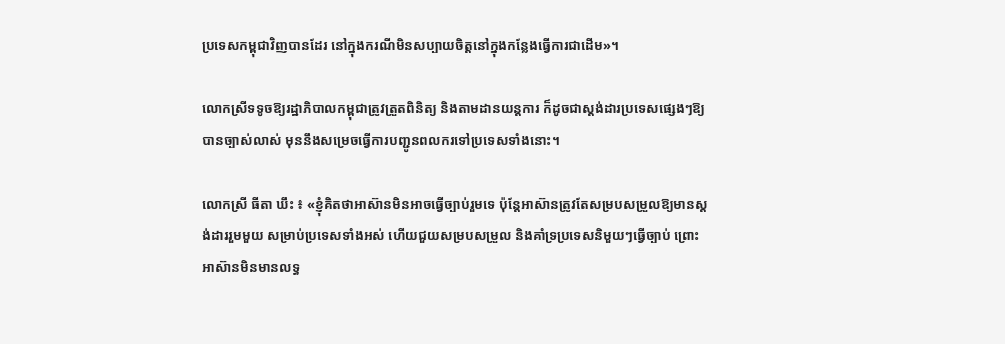ប្រទេសកម្ពុជាវិញបានដែរ នៅក្នុងករណីមិនសប្បាយចិត្តនៅក្នុងកន្លែងធ្វើការជាដើម»។

លោកស្រីទទូចឱ្យរដ្ឋាភិបាលកម្ពុជាត្រូវត្រួតពិនិត្យ និងតាមដានយន្តការ ក៏ដូចជាស្តង់ដារប្រទេសផ្សេងៗឱ្យបានច្បាស់លាស់ មុននឹងសម្រេចធ្វើការបញ្ជូនពលករទៅប្រទេសទាំងនោះ។

លោកស្រី ធីតា ឃឹះ ៖ «ខ្ញុំគិតថាអាស៊ានមិនអាចធ្វើច្បាប់រួមទេ ប៉ុន្តែអាស៊ានត្រូវតែសម្របសម្រួលឱ្យមានស្តង់ដាររួមមួយ សម្រាប់ប្រទេសទាំងអស់ ហើយជួយសម្របសម្រួល និងគាំទ្រប្រទេសនិមួយៗធ្វើច្បាប់ ព្រោះអាស៊ានមិនមានលទ្ធ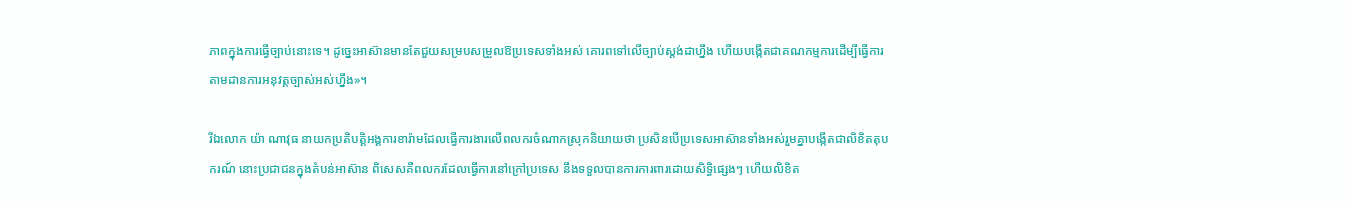ភាពក្នុងការធ្វើច្បាប់នោះទេ។ ដូច្នេះអាស៊ានមានតែជួយសម្របសម្រួលឱប្រទេសទាំងអស់ គោរពទៅលើច្បាប់ស្តង់ដាហ្នឹង ហើយបង្កើតជាគណកម្មការដើម្បីធ្វើការតាមដានការអនុវត្តច្បាស់អស់ហ្នឹង»។

រីឯលោក យ៉ា ណាវុធ នាយកប្រតិបត្តិអង្គការខារ៉ាមដែលធ្វើការងារលើពលករចំណាកស្រុកនិយាយថា ប្រសិនបើប្រទេសអាស៊ានទាំងអស់រួមគ្នាបង្កើតជាលិខិតតុបករណ៍ នោះប្រជាជនក្នុងតំបន់អាស៊ាន ពិសេសគឺពលករដែលធ្វើការនៅក្រៅប្រទេស នឹងទទួលបានការការពារដោយសិទ្ធិផ្សេងៗ ហើយលិខិត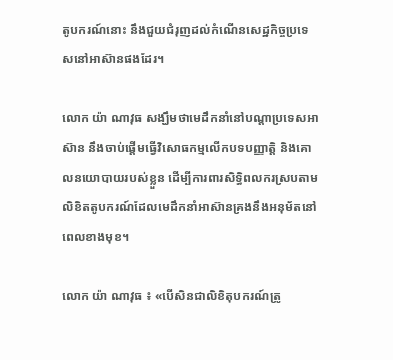តូបករណ៍នោះ នឹងជួយជំរុញដល់កំណើនសេដ្ឋកិច្ចប្រទេសនៅអាស៊ានផងដែរ។

លោក យ៉ា ណាវុធ សង្ឃឹមថាមេដឹកនាំនៅបណ្តាប្រទេសអាស៊ាន នឹងចាប់ផ្តើមធ្វើវិសោធកម្មលើកបទបញ្ញាតិ្ត និងគោលនយោបាយរបស់ខ្លួន ដើម្បីការពារសិទ្ធិពលករស្របតាមលិខិតតូបករណ៍ដែលមេដឹកនាំអាស៊ានគ្រងនឹងអនុម័តនៅពេលខាងមុខ។

លោក យ៉ា ណាវុធ ៖ «បើសិនជាលិខិតុបករណ៍ត្រូ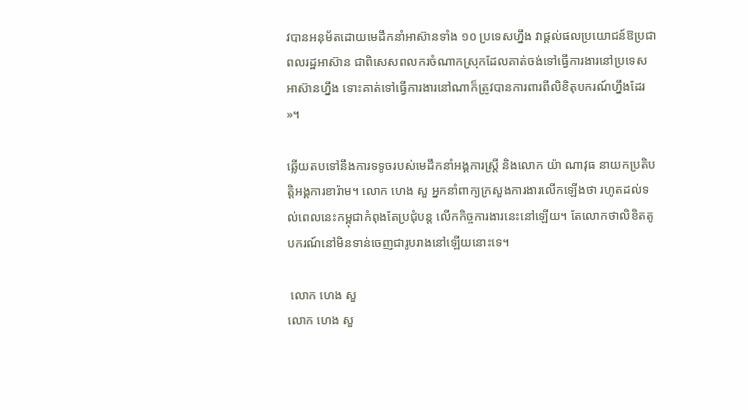វបានអនុម័តដោយមេដឹកនាំអាស៊ានទាំង ១០ ប្រទេសហ្នឹង វាផ្តល់ផលប្រយោជន៍ឱប្រជាពលរដ្ឋអាស៊ាន ជាពិសេសពលករចំណាកស្រុកដែលគាត់ចង់ទៅធ្វើការងារនៅប្រទេសអាស៊ានហ្នឹង ទោះគាត់ទៅធ្វើការងារនៅណាក៏ត្រូវបានការពារពីលិខិតុបករណ៍ហ្នឹងដែរ»។

ឆ្លើយតបទៅនឹងការទទូចរបស់មេដឹកនាំអង្គការស្ត្រី និងលោក យ៉ា ណាវុធ នាយកប្រតិបត្តិអង្គការខារ៉ាម។ លោក ហេង សួ អ្នកនាំពាក្យក្រសួងការងារលើកឡើងថា រហូតដល់ទល់ពេលនេះកម្ពុជាកំពុងតែប្រជុំបន្ត លើកកិច្ចការងារនេះនៅឡើយ។ តែលោកថាលិខិតតូបករណ៍នៅមិនទាន់ចេញជារូបរាងនៅឡើយនោះទេ។

 លោក ហេង សួ
លោក ហេង សួ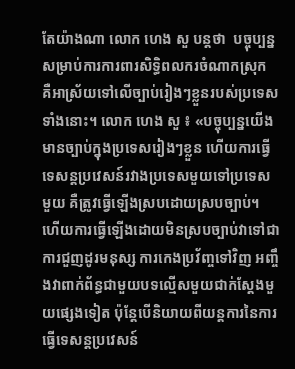តែយ៉ាងណា លោក ហេង សួ បន្តថា  បច្ចុប្បន្នសម្រាប់ការការពារសិទ្ធិពលករចំណាកស្រុក គឺអាស្រ័យទៅលើច្បាប់រៀងៗខ្លួនរបស់ប្រទេសទាំងនោះ។ លោក ហេង សួ ៖ «បច្ចុប្បន្នយើងមានច្បាប់ក្នុងប្រទេសរៀងៗខ្លួន ហើយការធ្វើទេសន្តប្រវេសន៍រវាងប្រទេសមួយទៅប្រទេសមួយ គឺត្រូវធ្វើឡើងស្របដោយស្របច្បាប់។ ហើយការធ្វើឡើងដោយមិនស្របច្បាប់វាទៅជាការជួញដូរមនុស្ស ការកេងប្រវ័ញ្ចទៅវិញ អញ្ចឹងវាពាក់ព័ន្ធជាមួយបទល្មើសមួយជាក់ស្តែងមួយផ្សេងទៀត ប៉ុន្តែបើនិយាយពីយន្តការនៃការធ្វើទេសន្តប្រវេសន៍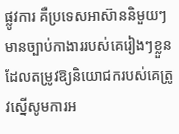ផ្លូវការ គឺប្រទេសអាស៊ាននិមួយៗមានច្បាប់កាងាររបស់គេរៀងៗខ្លួនដែលតម្រូវឱ្យនិយោជករបស់គេត្រូវស្នើសូមការអ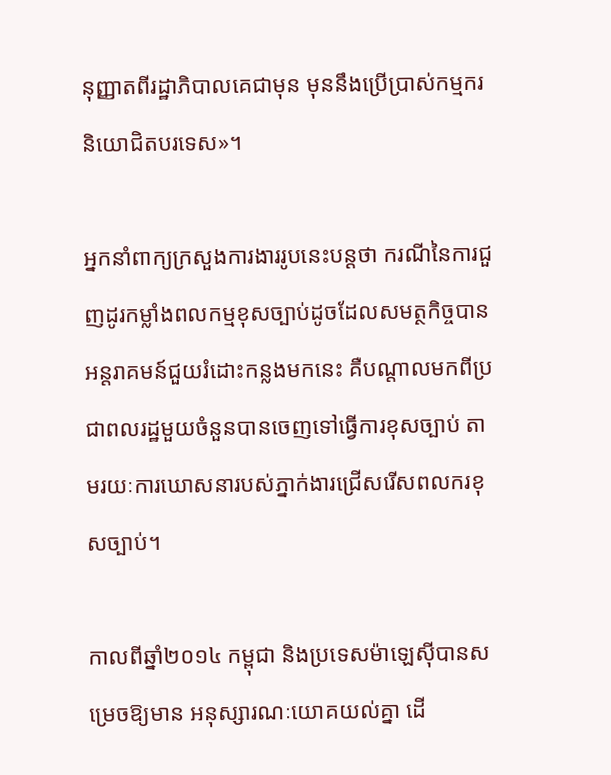នុញ្ញាតពីរដ្ឋាភិបាលគេជាមុន មុននឹងប្រើប្រាស់កម្មករនិយោជិតបរទេស»។

អ្នកនាំពាក្យក្រសួងការងាររូបនេះបន្តថា ករណីនៃការជួញដូរកម្លាំងពលកម្មខុសច្បាប់ដូចដែលសមត្ថកិច្ចបានអន្តរាគមន៍ជួយរំដោះកន្លងមកនេះ គឺបណ្តាលមកពីប្រជាពលរដ្ឋមួយចំនួនបានចេញទៅធ្វើការខុសច្បាប់ តាមរយៈការឃោសនារបស់ភ្នាក់ងារជ្រើសរើសពលករខុសច្បាប់។

កាលពីឆ្នាំ២០១៤ កម្ពុជា និងប្រទេសម៉ាឡេស៊ីបានសម្រេចឱ្យមាន អនុស្សារណៈយោគយល់គ្នា ដើ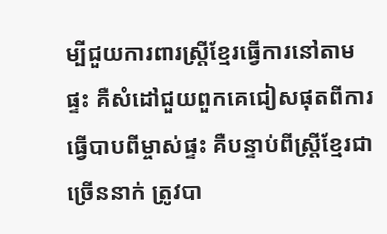ម្បីជួយការពារស្ត្រីខ្មែរធ្វើការនៅតាមផ្ទះ គឺសំដៅជួយពួកគេជៀសផុតពីការធ្វើបាបពីម្ចាស់ផ្ទះ គឺបន្ទាប់ពីស្ត្រីខ្មែរជាច្រើននាក់ ត្រូវបា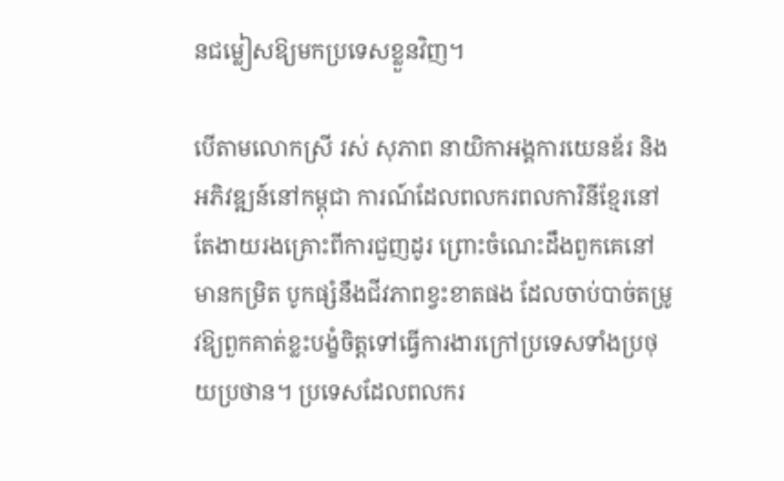នជម្លៀសឱ្យមកប្រទេសខ្លួនវិញ។

បើតាមលោកស្រី រស់ សុភាព នាយិកាអង្គការយេនឌ័រ និងអភិវឌ្ឍន៍នៅកម្ពុជា ការណ៍ដែលពលករពលការិនីខ្មែរនៅតែងាយរងគ្រោះពីការជួញដូរ ព្រោះចំណេះដឹងពួកគេនៅមានកម្រិត បូកផ្សំនឹងជីវភាពខ្វះខាតផង ដែលចាប់បាច់តម្រូវឱ្យពួកគាត់ខ្លះបង្ខំចិត្តទៅធ្វើការងារក្រៅប្រទេសទាំងប្រថុយប្រថាន។ ប្រទេសដែលពលករ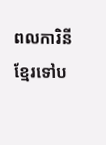ពលការិនីខ្មែរទៅប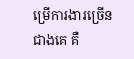ម្រើការងារច្រើនជាងគេ គឺ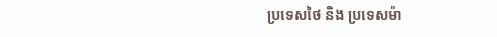ប្រទេសថៃ និង ប្រទេសម៉ា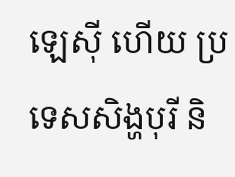ឡេស៊ី ហើយ ប្រទេសសិង្ហបុរី និ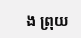ង ព្រុយ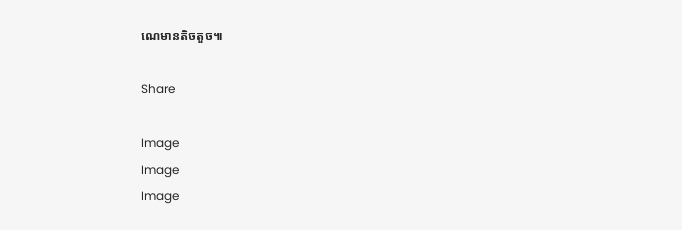ណេមានតិចតួច៕

Share

Image
Image
Image